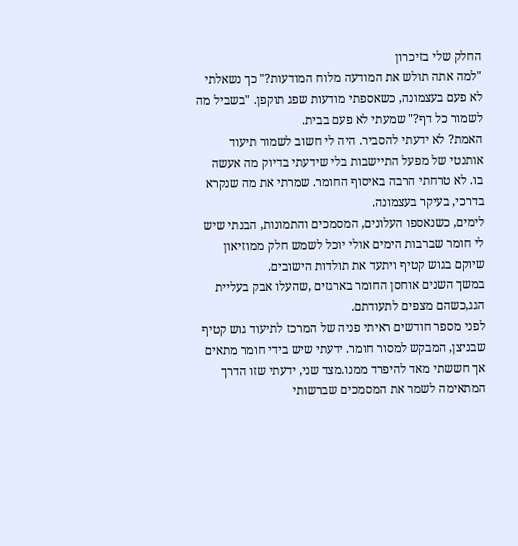החלק שלי בזיכרון
"למה אתה תולש את המודעה מלוח המודעות?" כך נשאלתי לא פעם בעצמונה, כשאספתי מודעות שפג תוקפן. "בשביל מה לשמור כל דף?" שמעתי לא פעם בבית.
האמת? לא ידעתי להסביר. היה לי חשוב לשמור תיעוד אותנטי של מפעל התיישבות בלי שידעתי בדיוק מה אעשה בו. לא טרחתי הרבה באיסוף החומר. שמרתי את מה שנקרא בדרכי, בעיקר בעצמונה.
לימים, כשנאספו העלונים, המסמכים והתמונות, הבנתי שיש לי חומר שברבות הימים אולי יוכל לשמש חלק ממוזיאון שיוקם בגוש קטיף ויתעד את תולדות הישובים.
במשך השנים אוחסן החומר בארגזים ,שהעלו אבק בעליית הגג,כשהם מצפים לתעודתם.
לפני מספר חודשים ראיתי פניה של המרכז לתיעוד גוש קטיף שבניצן, המבקש למסור חומר. ידעתי שיש בידי חומר מתאים אך חששתי מאד להיפרד ממנו.מצד שני, ידעתי שזו הדרך המתאימה לשמר את המסמכים שברשותי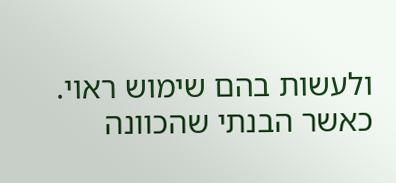ולעשות בהם שימוש ראוי.
כאשר הבנתי שהכוונה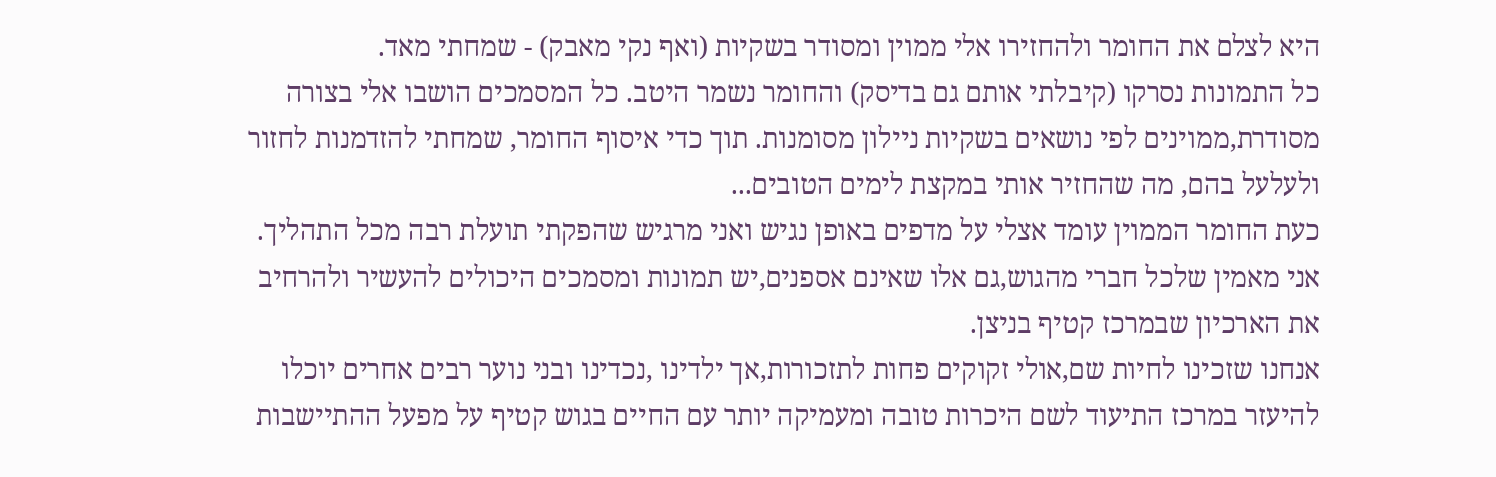היא לצלם את החומר ולהחזירו אלי ממוין ומסודר בשקיות (ואף נקי מאבק) - שמחתי מאד.
כל התמונות נסרקו (קיבלתי אותם גם בדיסק) והחומר נשמר היטב. כל המסמכים הושבו אלי בצורה מסודרת,ממוינים לפי נושאים בשקיות ניילון מסומנות. תוך כדי איסוף החומר, שמחתי להזדמנות לחזור ולעלעל בהם, מה שהחזיר אותי במקצת לימים הטובים...
כעת החומר הממוין עומד אצלי על מדפים באופן נגיש ואני מרגיש שהפקתי תועלת רבה מכל התהליך.
אני מאמין שלכל חברי מהגוש,גם אלו שאינם אספנים,יש תמונות ומסמכים היכולים להעשיר ולהרחיב את הארכיון שבמרכז קטיף בניצן.
אנחנו שזכינו לחיות שם,אולי זקוקים פחות לתזכורות,אך ילדינו ,נכדינו ובני נוער רבים אחרים יוכלו להיעזר במרכז התיעוד לשם היכרות טובה ומעמיקה יותר עם החיים בגוש קטיף על מפעל ההתיישבות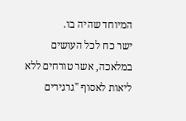המיוחד שהיה בו.
ישר כח לכל העושים במלאכה, אשר טורחים ללא ליאות לאסוף "גרגירים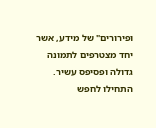ופירורים" של מידע, אשר יחד מצטרפים לתמונה גדולה ופסיפס עשיר.
התחילו לחפש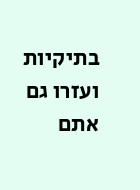בתיקיות ועזרו גם אתם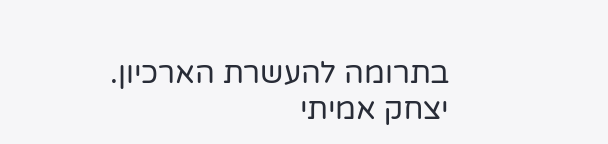בתרומה להעשרת הארכיון.
יצחק אמיתי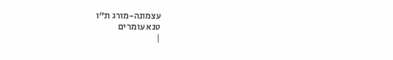עצמונה-מורג ת"ו
טנא עומרים
|